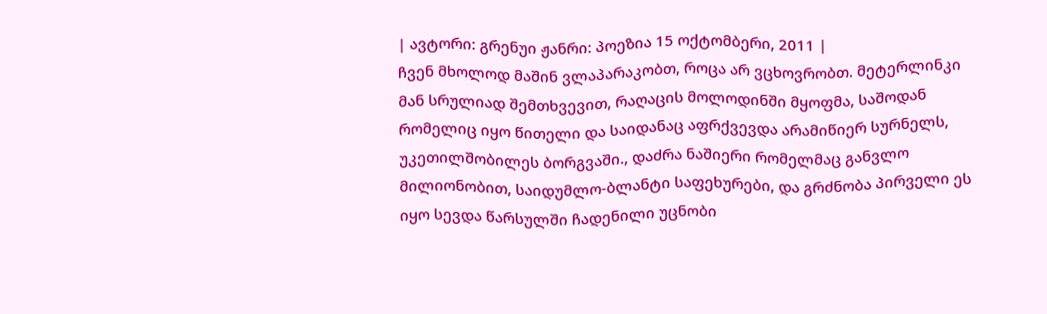| ავტორი: გრენუი ჟანრი: პოეზია 15 ოქტომბერი, 2011 |
ჩვენ მხოლოდ მაშინ ვლაპარაკობთ, როცა არ ვცხოვრობთ. მეტერლინკი
მან სრულიად შემთხვევით, რაღაცის მოლოდინში მყოფმა, საშოდან რომელიც იყო წითელი და საიდანაც აფრქვევდა არამიწიერ სურნელს, უკეთილშობილეს ბორგვაში., დაძრა ნაშიერი რომელმაც განვლო მილიონობით, საიდუმლო-ბლანტი საფეხურები, და გრძნობა პირველი ეს იყო სევდა წარსულში ჩადენილი უცნობი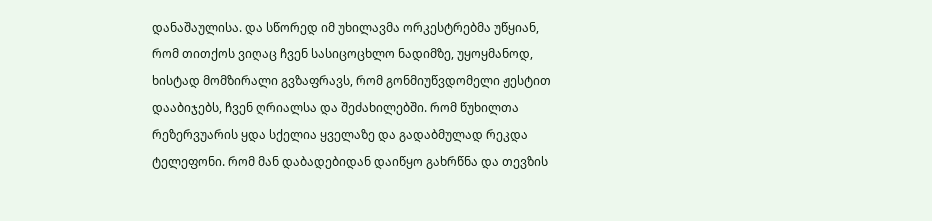დანაშაულისა. და სწორედ იმ უხილავმა ორკესტრებმა უწყიან, რომ თითქოს ვიღაც ჩვენ სასიცოცხლო ნადიმზე, უყოყმანოდ, ხისტად მომზირალი გვზაფრავს, რომ გონმიუწვდომელი ჟესტით დააბიჯებს, ჩვენ ღრიალსა და შეძახილებში. რომ წუხილთა რეზერვუარის ყდა სქელია ყველაზე და გადაბმულად რეკდა ტელეფონი. რომ მან დაბადებიდან დაიწყო გახრწნა და თევზის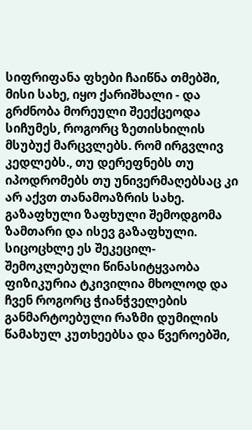სიფრიფანა ფხები ჩაიწნა თმებში, მისი სახე, იყო ქარიშხალი - და გრძნობა მორეული შეექცეოდა სიჩუმეს, როგორც ზეთისხილის მსუბუქ მარცვლებს. რომ ირგვლივ კედლებს., თუ დერეფნებს თუ იპოდრომებს თუ უნივერმაღებსაც კი არ აქვთ თანამოაზრის სახე.
გაზაფხული ზაფხული შემოდგომა ზამთარი და ისევ გაზაფხული.
სიცოცხლე ეს შეკეცილ-შემოკლებული წინასიტყვაობა ფიზიკურია ტკივილია მხოლოდ და ჩვენ როგორც ჭიანჭველების განმარტოებული რაზმი დუმილის წამახულ კუთხეებსა და წვეროებში,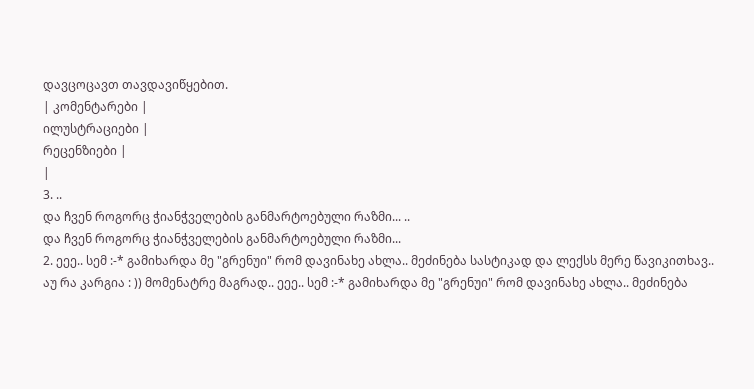დავცოცავთ თავდავიწყებით.
| კომენტარები |
ილუსტრაციები |
რეცენზიები |
|
3. ..
და ჩვენ როგორც ჭიანჭველების განმარტოებული რაზმი... ..
და ჩვენ როგორც ჭიანჭველების განმარტოებული რაზმი...
2. ეეე.. სემ :-* გამიხარდა მე "გრენუი" რომ დავინახე ახლა.. მეძინება სასტიკად და ლექსს მერე წავიკითხავ..
აუ რა კარგია : )) მომენატრე მაგრად.. ეეე.. სემ :-* გამიხარდა მე "გრენუი" რომ დავინახე ახლა.. მეძინება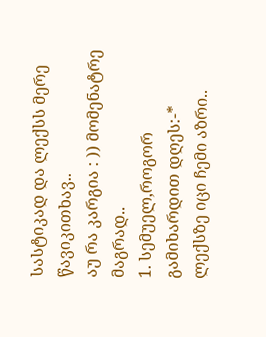სასტიკად და ლექსს მერე წავიკითხავ..
აუ რა კარგია : )) მომენატრე მაგრად..
1. სემუელ,როგორ გამიხარდით დღეს:-* ლექსზე იცი ჩემი აზრი..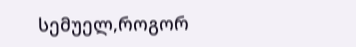სემუელ,როგორ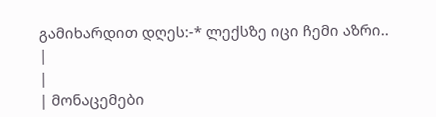გამიხარდით დღეს:-* ლექსზე იცი ჩემი აზრი..
|
|
| მონაცემები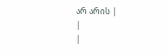არ არის |
|
|